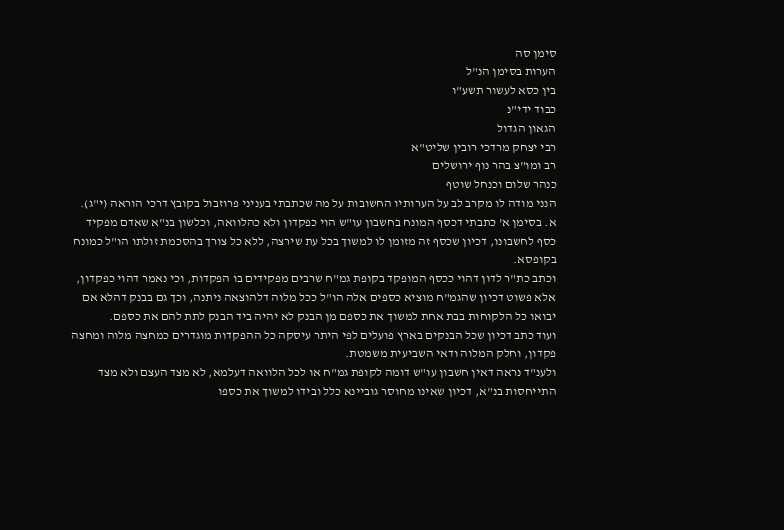סימן סה
הערות בסימן הנ"ל
בין כסא לעשור תשע"ו
כבוד ידי"נ
הגאון הגדול
רבי יצחק מרדכי רובין שליט"א
רב ומו"צ בהר נוף ירושלים
כנהר שלום וכנחל שוטף
הנני מודה לו מקרב לב על הערותיו החשובות על מה שכתבתי בעניני פרוזבול בקובץ דרכי הוראה (י"ג).
א. בסימן א' כתבתי דכסף המונח בחשבון עו"ש הוי כפקדון ולא כהלוואה, וכלשון בנ"א שאדם מפקיד כסף לחשבונו, דכיון שכסף זה מזומן לו למשוך בכל עת שירצה, ללא כל צורך בהסכמת זולתו הו"ל כמונח בקופסא.
וכתב כת"ר לדון דהוי ככסף המופקד בקופת גמ"ח שרבים מפקידים בו הפקדות, וכי נאמר דהוי כפקדון, אלא פשוט דכיון שהגמ"ח מוציא כספים אלה הו"ל ככל מלוה דלהוצאה ניתנה, וכך גם בבנק דהלא אם יבואו כל הלקוחות בבת אחת למשוך את כספם מן הבנק לא יהיה ביד הבנק לתת להם את כספם.
ועוד כתב דכיון שכל הבנקים בארץ פועלים לפי היתר עיסקה כל ההפקדות מוגדרים כמחצה מלוה ומחצה פקדון, וחלק המלוה ודאי השביעית משמטת.
ולענ"ד נראה דאין חשבון עו"ש דומה לקופת גמ"ח או לכל הלוואה דעלמא, לא מצד העצם ולא מצד התייחסות בנ"א, דכיון שאינו מחוסר גוביינא כלל ובידו למשוך את כספו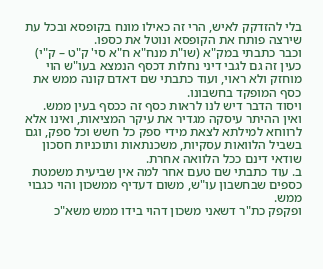בלי להזדקק לאיש, הרי זה כאילו מונח בקופסא ובכל עת שירצה פותח את הקופסא ונוטל את כספו.
וכבר כתבתי במק"א (שו"ת מנח"א ח"א סי' ק"ט – ק"י) כעין זה גם לגבי דיני נחלות דכסף הנמצא בעו"ש הוי מוחזק ולא ראוי, ועוד כתבתי שם דאדם קונה ממש את כסף המופקד בחשבונו.
ויסוד הדבר דיש לנו לראות כסף זה ככסף בעין ממש.
ואין ההיתר עיסקה מגדיר את עיקר המציאות, ואינו אלא לרווחא למילתא לצאת מידי ספק כל חשש וכל ספק, וגם בשביל הלוואות עסקיות, משכנתאות ותוכניות חסכון שודאי דינם ככל הלוואה אחרת.
ב. עוד כתבתי שם טעם אחר למה אין שביעית משמטת כספים שבחשבון עו"ש, משום דעדיף ממשכון והוי כגבוי ממש.
ופקפק כת"ר דשאני משכון דהוי בידו ממש משא"כ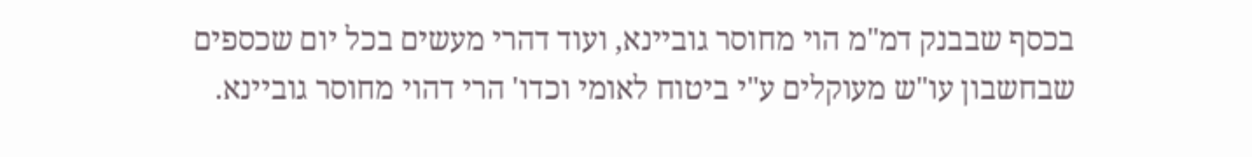בכסף שבבנק דמ"מ הוי מחוסר גוביינא, ועוד דהרי מעשים בכל יום שכספים שבחשבון עו"ש מעוקלים ע"י ביטוח לאומי וכדו' הרי דהוי מחוסר גוביינא.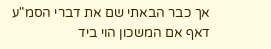אך כבר הבאתי שם את דברי הסמ"ע דאף אם המשכון הוי ביד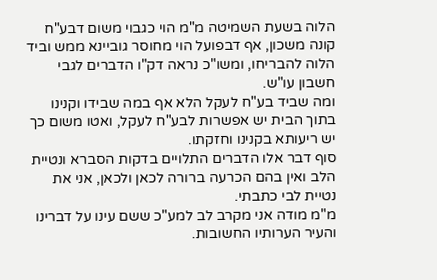הלוה בשעת השמיטה מ"מ הוי כגבוי משום דבע"ח קונה משכון, אף דבפועל הוי מחוסר גוביינא ממש וביד הלוה להבריחו, ומשו"כ נראה דק"ו הדברים לגבי חשבון עו"ש.
ומה שביד בע"ח לעקל הלא אף במה שבידו וקנינו בתוך הבית יש אפשרות לבע"ח לעקל, ואטו משום כך יש ריעותא בקנינו וחזקתו.
סוף דבר אלו הדברים התלויים בדקות הסברא ונטיית הלב ואין בהם הכרעה ברורה לכאן ולכאן, אני את נטיית לבי כתבתי.
מ"מ מודה אני מקרב לב למע"כ ששם עינו על דברינו והעיר הערותיו החשובות.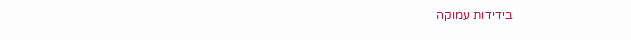בידידות עמוקה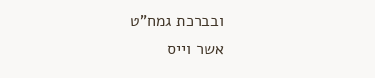ובברכת גמח"ט
אשר וייס